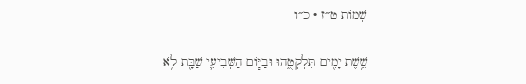שְׁמוֹת ט״ז · כ״ו

שֵׁ֥שֶׁת יָמִ֖ים תִּלְקְטֻ֑הוּ וּבַיּ֧וֹם הַשְּׁבִיעִ֛י שַׁבָּ֖ת לֹ֥א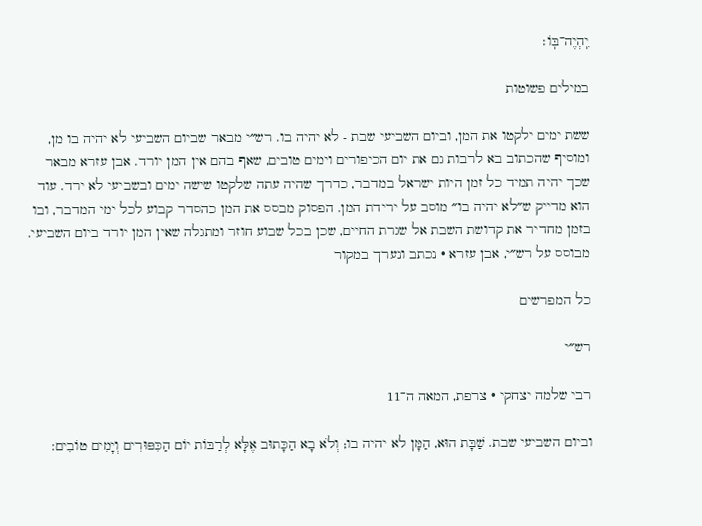יִֽהְיֶה־בּֽוֹ׃

במילים פשוטות

ששת ימים ילקטו את המן, וביום השביעי שבת - לא יהיה בו. רש״י מבאר שביום השביעי לא יהיה בו מן, ומוסיף שהכתוב בא לרבות גם את יום הכיפורים וימים טובים, שאף בהם אין המן יורד. אבן עזרא מבאר שכך יהיה תמיד כל זמן היות ישראל במדבר, כדרך שהיה עתה שלקטו שישה ימים ובשביעי לא ירד. עוד הוא מדייק ש״לא יהיה בו״ מוסב על ירידת המן. הפסוק מבסס את המן כהסדר קבוע לכל ימי המדבר, ובו בזמן מחדיר את קדושת השבת אל שגרת החיים, שכן בכל שבוע חוזר ומתגלה שאין המן יורד ביום השביעי.
מבוסס על רש״י, אבן עזרא · נכתב ונערך במקור

כל המפרשים

רש״י

רבי שלמה יצחקי · צרפת, המאה ה־11

וביום השביעי שבת. שַׁבָּת הוּא, הַמָּן לא יהיה בו; וְלֹא בָא הַכָּתוּב אֶלָּא לְרַבּוֹת יוֹם הַכִּפּוּרִים וְיָמִים טוֹבִים: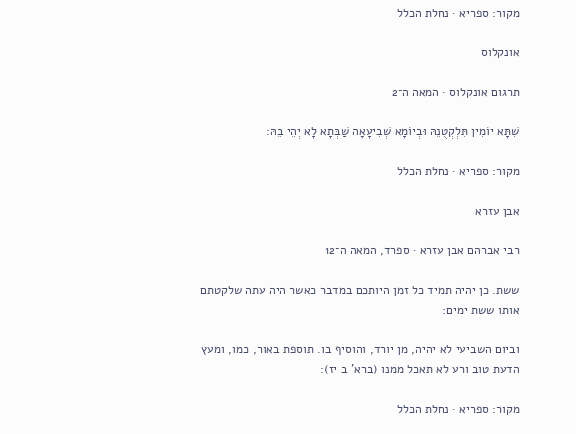מקור: ספריא · נחלת הכלל

אונקלוס

תרגום אונקלוס · המאה ה־2

שִׁתָּא יוֹמִין תִּלְקְטֻנֵהּ וּבְיוֹמָא שְׁבִיעָאָה שַׁבְּתָא לָא יְהֵי בֵהּ:

מקור: ספריא · נחלת הכלל

אבן עזרא

רבי אברהם אבן עזרא · ספרד, המאה ה־12

ששת. כן יהיה תמיד כל זמן היותכם במדבר כאשר היה עתה שלקטתם אותו ששת ימים:

וביום השביעי לא יהיה, מן יורד, והוסיף בו. תוספת באור, כמו, ומעץ הדעת טוב ורע לא תאכל ממנו (ברא' ב יז):

מקור: ספריא · נחלת הכלל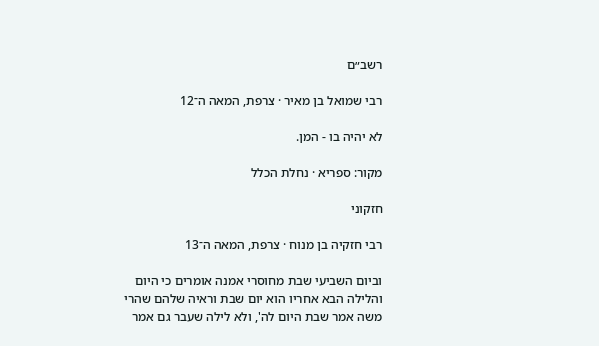רשב״ם

רבי שמואל בן מאיר · צרפת, המאה ה־12

לא יהיה בו - המן.

מקור: ספריא · נחלת הכלל

חזקוני

רבי חזקיה בן מנוח · צרפת, המאה ה־13

וביום השביעי שבת מחוסרי אמנה אומרים כי היום והלילה הבא אחריו הוא יום שבת וראיה שלהם שהרי משה אמר שבת היום לה', ולא לילה שעבר גם אמר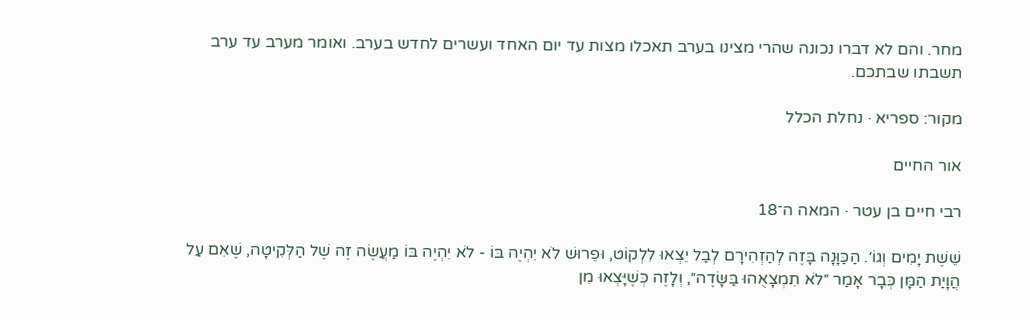מחר. והם לא דברו נכונה שהרי מצינו בערב תאכלו מצות עד יום האחד ועשרים לחדש בערב. ואומר מערב עד ערב תשבתו שבתכם.

מקור: ספריא · נחלת הכלל

אור החיים

רבי חיים בן עטר · המאה ה־18

שֵׁשֶׁת יָמִים וְגוֹ׳. הַכַּוָּנָה בָּזֶה לְהַזְהִירָם לְבַל יֵצְאוּ לִלְקוֹט, וּפֵרוּשׁ לֹא יִהְיֶה בּוֹ - לֹא יִהְיֶה בּוֹ מַעֲשֶׂה זֶה שֶׁל הַלְּקִיטָה, שֶׁאִם עַל הֲוָיַת הַמָּן כְּבָר אָמַר ״לֹא תִמְצָאֻהוּ בַּשָּׂדֶה״, וְלָזֶה כְּשֶׁיָּצְאוּ מִן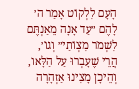הָעָם לִלְקוֹט אָמַר ה׳ לָהֶם ״עַד אָנָה מֵאַנְתֶּם לִשְׁמֹר מִצְוֹתַי״ וְגוֹ׳, הֲרֵי שֶׁעָבְרוּ עַל הַלָּאו, וְהֵיכָן מָצִינוּ אַזְהָרָה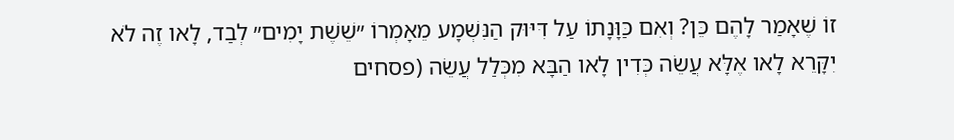זוֹ שֶׁאָמַר לָהֶם כֵּן? וְאִם כַּוָּנָתוֹ עַל דִּיּוּק הַנִּשְׁמָע מֵאָמְרוֹ ״שֵׁשֶׁת יָמִים״ לְבַד, לָאו זֶה לֹא יִקָּרֵא לָאו אֶלָּא עֲשֵׂה כְּדִין לָאו הַבָּא מִכְּלַל עֲשֵׂה (פסחים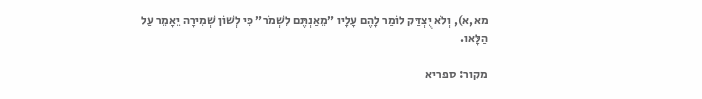מא,א), וְלֹא יֻצְדַּק לוֹמַר לָהֶם עָלָיו ״מֵאַנְתֶּם לִשְׁמֹר״ כִּי לְשׁוֹן שְׁמִירָה יֵאָמֵר עַל הַלָּאו.

מקור: ספריא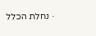· נחלת הכלל